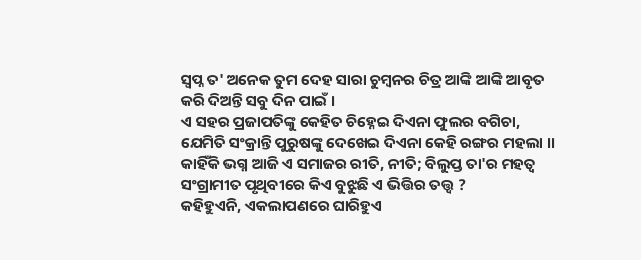ସ୍ୱପ୍ନ ତ' ଅନେକ ତୁମ ଦେହ ସାରା ଚୁମ୍ବନର ଚିତ୍ର ଆଙ୍କି ଆଙ୍କି ଆବୃତ କରି ଦିଅନ୍ତି ସବୁ ଦିନ ପାଇଁ ।
ଏ ସହର ପ୍ରଜାପତିଙ୍କୁ କେହିତ ଚିହ୍ନେଇ ଦିଏନା ଫୁଲର ବଗିଚା, ଯେମିତି ସଂକ୍ରାନ୍ତି ପୁରୁଷଙ୍କୁ ଦେଖେଇ ଦିଏନା କେହି ରଙ୍ଗର ମହଲା ।।
କାହିଁକି ଭଗ୍ନ ଆଜି ଏ ସମାଜର ରୀତି, ନୀତି; ବିଲୁପ୍ତ ତା'ର ମହତ୍ୱ ସଂଗ୍ରାମୀତ ପୃଥିବୀରେ କିଏ ବୁଝୁଛି ଏ ଭିତ୍ତିର ତତ୍ତ୍ୱ ?
କହିହୁଏନି, ଏକଲାପଣରେ ଘାରିହୁଏ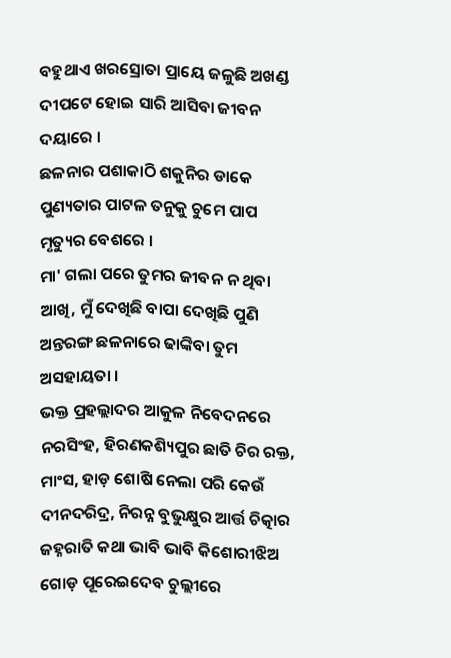ବହୁଥାଏ ଖରସ୍ରୋତା ପ୍ରାୟେ ଜଳୁଛି ଅଖଣ୍ଡ ଦୀପଟେ ହୋଇ ସାରି ଆସିବା ଜୀବନ ଦୟାରେ ।
ଛଳନାର ପଶାକାଠି ଶକୁନିର ଡାକେ ପୁଣ୍ୟତାର ପାଟଳ ତନୁକୁ ଚୁମେ ପାପ ମୃତ୍ୟୁର ବେଶରେ ।
ମା' ଗଲା ପରେ ତୁମର ଜୀବନ ନ ଥିବା ଆଖି, ମୁଁ ଦେଖିଛି ବାପା ଦେଖିଛି ପୁଣି ଅନ୍ତରଙ୍ଗ ଛଳନାରେ ଢାଙ୍କିବା ତୁମ ଅସହାୟତା ।
ଭକ୍ତ ପ୍ରହଲ୍ଲାଦର ଆକୁଳ ନିବେଦନରେ ନରସିଂହ, ହିରଣକଶ୍ୟିପୁର ଛାତି ଚିର ରକ୍ତ, ମାଂସ, ହାଡ଼ ଶୋଷି ନେଲା ପରି କେଉଁ ଦୀନଦରିଦ୍ର, ନିରନ୍ନ ବୁଭୁକ୍ଷୁର ଆର୍ତ୍ତ ଚିତ୍କାର
ଜହ୍ନରାତି କଥା ଭାବି ଭାବି କିଶୋରୀଝିଅ ଗୋଡ଼ ପୂରେଇଦେବ ଚୁଲ୍ଲୀରେ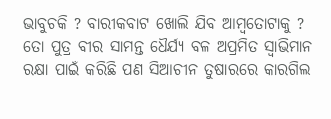ଭାବୁଚକି ? ବାରୀକବାଟ ଖୋଲି ଯିବ ଆମ୍ବତୋଟାକୁ ?
ତୋ ପୁତ୍ର ବୀର ସାମନ୍ତ ଧୈର୍ଯ୍ୟ ବଳ ଅପ୍ରମିତ ସ୍ୱାଭିମାନ ରକ୍ଷା ପାଇଁ କରିଛି ପଣ ସିଆଚୀନ ତୁଷାରରେ କାରଗିଲ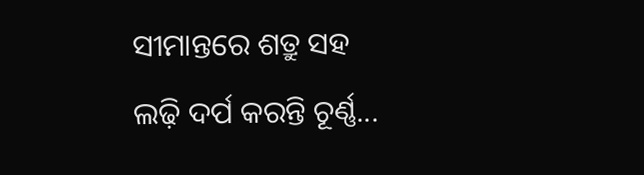ସୀମାନ୍ତରେ ଶତ୍ରୁ ସହ ଲଢ଼ି ଦର୍ପ କରନ୍ତି ଚୂର୍ଣ୍ଣ...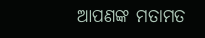ଆପଣଙ୍କ ମତାମତ